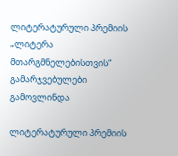ლიტერატურული პრემიის „ლიტერა მთარგმნელებისთვის“ გამარჯვებულები გამოვლინდა

ლიტერატურული პრემიის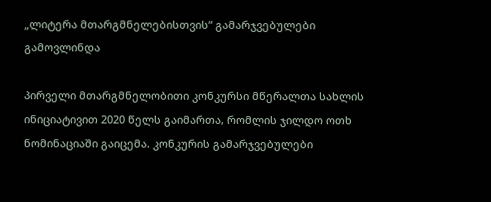„ლიტერა მთარგმნელებისთვის“ გამარჯვებულები გამოვლინდა

პირველი მთარგმნელობითი კონკურსი მწერალთა სახლის ინიციატივით 2020 წელს გაიმართა, რომლის ჯილდო ოთხ ნომინაციაში გაიცემა. კონკურის გამარჯვებულები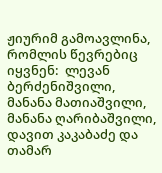ჟიურიმ გამოავლინა, რომლის წევრებიც იყვნენ:  ლევან ბერძენიშვილი, მანანა მათიაშვილი, მანანა ღარიბაშვილი, დავით კაკაბაძე და თამარ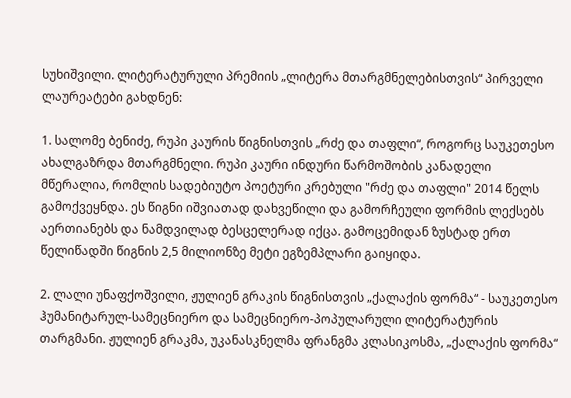სუხიშვილი. ლიტერატურული პრემიის „ლიტერა მთარგმნელებისთვის“ პირველი ლაურეატები გახდნენ:

1. სალომე ბენიძე, რუპი კაურის წიგნისთვის „რძე და თაფლი“, როგორც საუკეთესო ახალგაზრდა მთარგმნელი. რუპი კაური ინდური წარმოშობის კანადელი მწერალია, რომლის სადებიუტო პოეტური კრებული "რძე და თაფლი" 2014 წელს გამოქვეყნდა. ეს წიგნი იშვიათად დახვეწილი და გამორჩეული ფორმის ლექსებს აერთიანებს და ნამდვილად ბესცელერად იქცა. გამოცემიდან ზუსტად ერთ წელიწადში წიგნის 2,5 მილიონზე მეტი ეგზემპლარი გაიყიდა.

2. ლალი უნაფქოშვილი, ჟულიენ გრაკის წიგნისთვის „ქალაქის ფორმა“ - საუკეთესო ჰუმანიტარულ-სამეცნიერო და სამეცნიერო-პოპულარული ლიტერატურის თარგმანი. ჟულიენ გრაკმა, უკანასკნელმა ფრანგმა კლასიკოსმა, „ქალაქის ფორმა“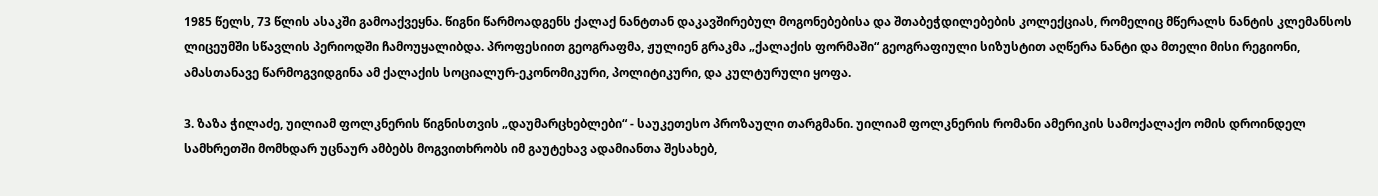1985 წელს, 73 წლის ასაკში გამოაქვეყნა. წიგნი წარმოადგენს ქალაქ ნანტთან დაკავშირებულ მოგონებებისა და შთაბეჭდილებების კოლექციას, რომელიც მწერალს ნანტის კლემანსოს ლიცეუმში სწავლის პერიოდში ჩამოუყალიბდა. პროფესიით გეოგრაფმა, ჟულიენ გრაკმა „ქალაქის ფორმაში“ გეოგრაფიული სიზუსტით აღწერა ნანტი და მთელი მისი რეგიონი, ამასთანავე წარმოგვიდგინა ამ ქალაქის სოციალურ-ეკონომიკური, პოლიტიკური, და კულტურული ყოფა.

3. ზაზა ჭილაძე, უილიამ ფოლკნერის წიგნისთვის „დაუმარცხებლები“ - საუკეთესო პროზაული თარგმანი. უილიამ ფოლკნერის რომანი ამერიკის სამოქალაქო ომის დროინდელ სამხრეთში მომხდარ უცნაურ ამბებს მოგვითხრობს იმ გაუტეხავ ადამიანთა შესახებ,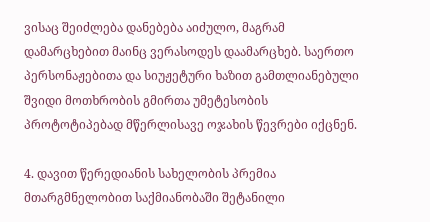ვისაც შეიძლება დანებება აიძულო, მაგრამ დამარცხებით მაინც ვერასოდეს დაამარცხებ. საერთო პერსონაჟებითა და სიუჟეტური ხაზით გამთლიანებული შვიდი მოთხრობის გმირთა უმეტესობის პროტოტიპებად მწერლისავე ოჯახის წევრები იქცნენ.

4. დავით წერედიანის სახელობის პრემია მთარგმნელობით საქმიანობაში შეტანილი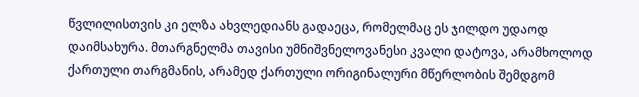წვლილისთვის კი ელზა ახვლედიანს გადაეცა, რომელმაც ეს ჯილდო უდაოდ დაიმსახურა. მთარგნელმა თავისი უმნიშვნელოვანესი კვალი დატოვა, არამხოლოდ ქართული თარგმანის, არამედ ქართული ორიგინალური მწერლობის შემდგომ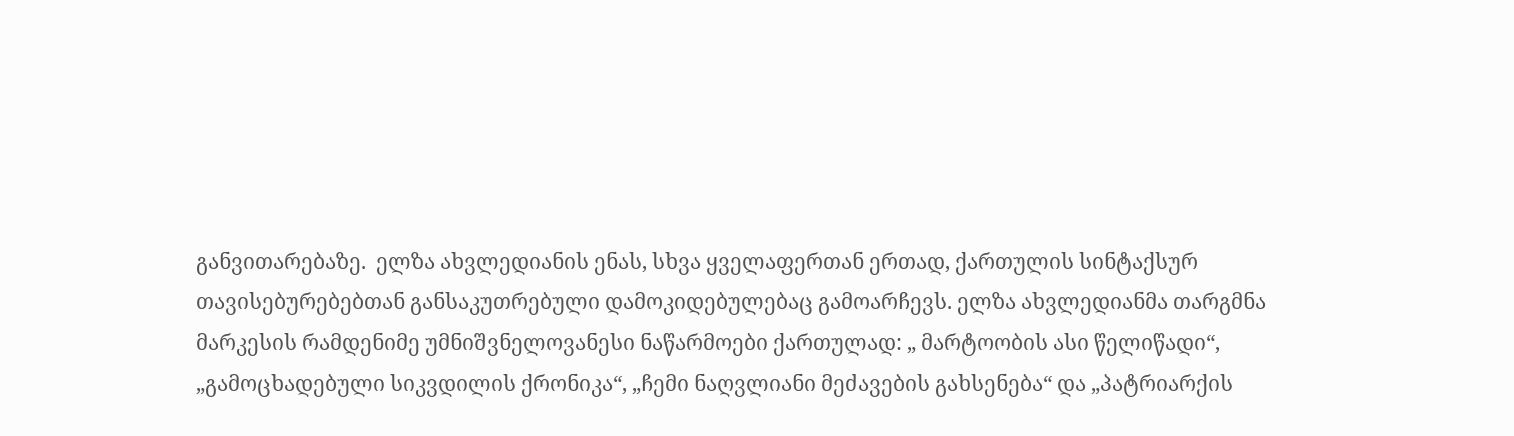განვითარებაზე.  ელზა ახვლედიანის ენას, სხვა ყველაფერთან ერთად, ქართულის სინტაქსურ თავისებურებებთან განსაკუთრებული დამოკიდებულებაც გამოარჩევს. ელზა ახვლედიანმა თარგმნა მარკესის რამდენიმე უმნიშვნელოვანესი ნაწარმოები ქართულად: „ მარტოობის ასი წელიწადი“, „გამოცხადებული სიკვდილის ქრონიკა“, „ჩემი ნაღვლიანი მეძავების გახსენება“ და „პატრიარქის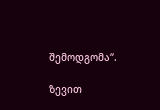შემოდგომა“.

ზევით